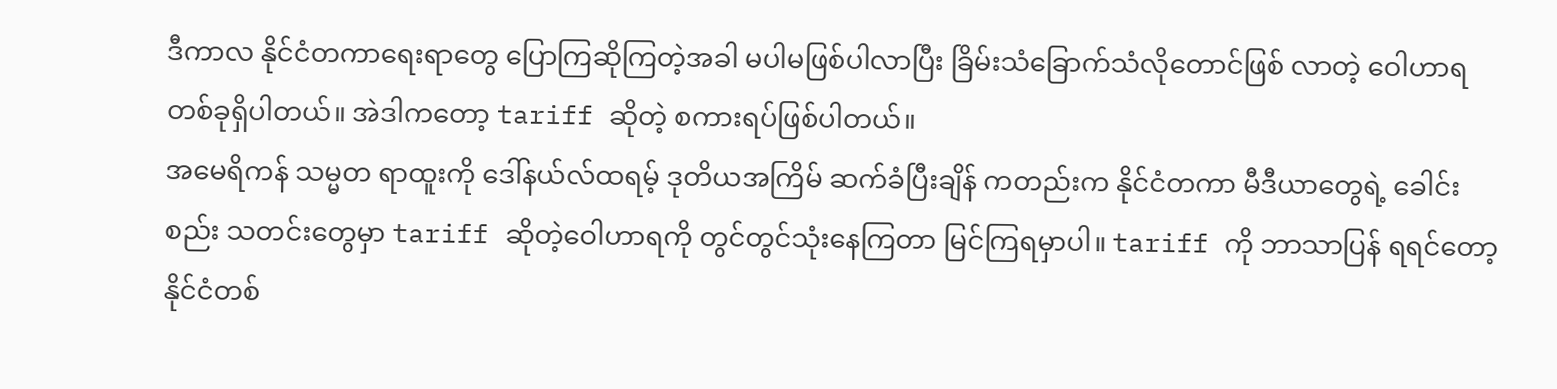ဒီကာလ နိုင်ငံတကာရေးရာတွေ ပြောကြဆိုကြတဲ့အခါ မပါမဖြစ်ပါလာပြီး ခြိမ်းသံခြောက်သံလိုတောင်ဖြစ် လာတဲ့ ဝေါဟာရတစ်ခုရှိပါတယ်။ အဲဒါကတော့ tariff ဆိုတဲ့ စကားရပ်ဖြစ်ပါတယ်။
အမေရိကန် သမ္မတ ရာထူးကို ဒေါ်နယ်လ်ထရမ့် ဒုတိယအကြိမ် ဆက်ခံပြီးချိန် ကတည်းက နိုင်ငံတကာ မီဒီယာတွေရဲ့ ခေါင်းစည်း သတင်းတွေမှာ tariff ဆိုတဲ့ဝေါဟာရကို တွင်တွင်သုံးနေကြတာ မြင်ကြရမှာပါ။ tariff ကို ဘာသာပြန် ရရင်တော့ နိုင်ငံတစ်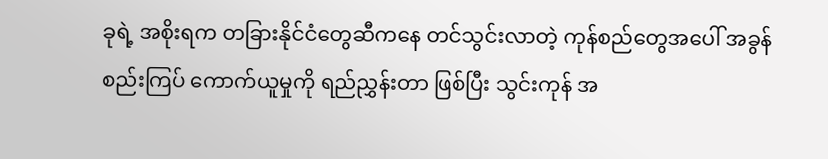ခုရဲ့ အစိုးရက တခြားနိုင်ငံတွေဆီကနေ တင်သွင်းလာတဲ့ ကုန်စည်တွေအပေါ် အခွန်စည်းကြပ် ကောက်ယူမှုကို ရည်ညွှန်းတာ ဖြစ်ပြီး သွင်းကုန် အ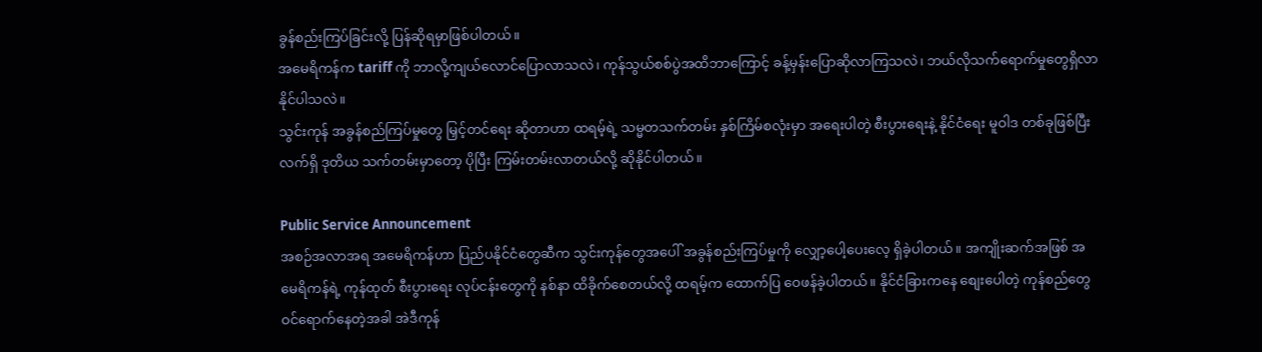ခွန်စည်းကြပ်ခြင်းလို့ ပြန်ဆိုရမှာဖြစ်ပါတယ်။
အမေရိကန်က tariff ကို ဘာလို့ကျယ်လောင်ပြောလာသလဲ၊ ကုန်သွယ်စစ်ပွဲအထိဘာကြောင့် ခန့်မှန်းပြောဆိုလာကြသလဲ၊ ဘယ်လိုသက်ရောက်မှုတွေရှိလာနိုင်ပါသလဲ။
သွင်းကုန် အခွန်စည်ကြပ်မှုတွေ မြှင့်တင်ရေး ဆိုတာဟာ ထရမ့်ရဲ့ သမ္မတသက်တမ်း နှစ်ကြိမ်စလုံးမှာ အရေးပါတဲ့ စီးပွားရေးနဲ့ နိုင်ငံရေး မူဝါဒ တစ်ခုဖြစ်ပြီး လက်ရှိ ဒုတိယ သက်တမ်းမှာတော့ ပိုပြီး ကြမ်းတမ်းလာတယ်လို့ ဆိုနိုင်ပါတယ်။

Public Service Announcement
အစဉ်အလာအရ အမေရိကန်ဟာ ပြည်ပနိုင်ငံတွေဆီက သွင်းကုန်တွေအပေါ် အခွန်စည်းကြပ်မှုကို လျှော့ပေါ့ပေးလေ့ ရှိခဲ့ပါတယ်။ အကျိုးဆက်အဖြစ် အမေရိကန်ရဲ့ ကုန်ထုတ် စီးပွားရေး လုပ်ငန်းတွေကို နစ်နာ ထိခိုက်စေတယ်လို့ ထရမ့်က ထောက်ပြ ဝေဖန်ခဲ့ပါတယ်။ နိုင်ငံခြားကနေ စျေးပေါတဲ့ ကုန်စည်တွေ ဝင်ရောက်နေတဲ့အခါ အဲဒီကုန်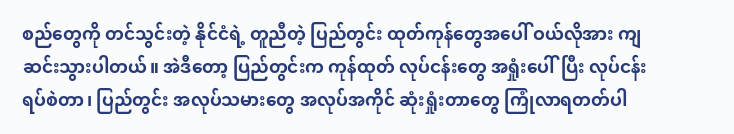စည်တွေကို တင်သွင်းတဲ့ နိုင်ငံရဲ့ တူညီတဲ့ ပြည်တွင်း ထုတ်ကုန်တွေအပေါ် ဝယ်လိုအား ကျဆင်းသွားပါတယ်။ အဲဒီတော့ ပြည်တွင်းက ကုန်ထုတ် လုပ်ငန်းတွေ အရှုံးပေါ်ပြီး လုပ်ငန်း ရပ်စဲတာ၊ ပြည်တွင်း အလုပ်သမားတွေ အလုပ်အကိုင် ဆုံးရှုံးတာတွေ ကြုံလာရတတ်ပါ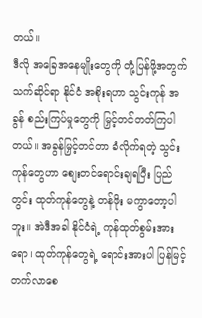တယ်။
ဒီလို အခြေအနေမျိုးတွေကို တုံ့ပြန်ဖို့အတွက် သက်ဆိုင်ရာ နိုင်ငံ အစိုးရဟာ သွင်းကုန် အခွန် စည်းကြပ်မှုတွေကို မြှင့်တင်တတ်ကြပါတယ်။ အခွန်မြှင့်တင်တာ ခံလိုက်ရတဲ့ သွင်းကုန်တွေဟာ စျေးတင်ရောင်းချရပြီး ပြည်တွင်း ထုတ်ကုန်တွေနဲ့ တန်ဖိုး မကွာတော့ပါဘူး။ အဲဒီအခါ နိုင်ငံရဲ့ ကုန်ထုတ်စွမ်းအားရော၊ ထုတ်ကုန်တွေရဲ့ ရောင်းအားပါ ပြန်မြင့်တက်လာစေ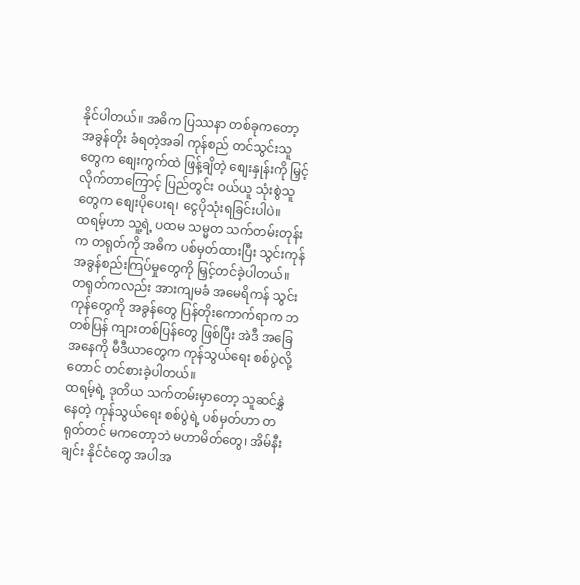နိုင်ပါတယ်။ အဓိက ပြဿနာ တစ်ခုကတော့ အခွန်တိုး ခံရတဲ့အခါ ကုန်စည် တင်သွင်းသူတွေက စျေးကွက်ထဲ ဖြန့်ချိတဲ့ စျေးနှုန်းကို မြှင့်လိုက်တာကြောင့် ပြည်တွင်း ဝယ်ယူ သုံးစွဲသူတွေက စျေးပိုပေးရ၊ ငွေပိုသုံးရခြင်းပါပဲ။
ထရမ့်ဟာ သူ့ရဲ့ ပထမ သမ္မတ သက်တမ်းတုန်းက တရုတ်ကို အဓိက ပစ်မှတ်ထားပြီး သွင်းကုန် အခွန်စည်းကြပ်မှုတွေကို မြှင့်တင်ခဲ့ပါတယ်။ တရုတ်ကလည်း အားကျမခံ အမေရိကန် သွင်းကုန်တွေကို အခွန်တွေ ပြန်တိုးကောက်ရာက ဘတစ်ပြန် ကျားတစ်ပြန်တွေ ဖြစ်ပြီး အဲဒီ အခြေအနေကို မီဒီယာတွေက ကုန်သွယ်ရေး စစ်ပွဲလို့တောင် တင်စားခဲ့ပါတယ်။
ထရမ့်ရဲ့ ဒုတိယ သက်တမ်းမှာတော့ သူဆင်နွှဲနေတဲ့ ကုန်သွယ်ရေး စစ်ပွဲရဲ့ ပစ်မှတ်ဟာ တရုတ်တင် မကတော့ဘဲ မဟာမိတ်တွေ၊ အိမ်နီးချင်း နိုင်ငံတွေ အပါအ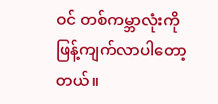ဝင် တစ်ကမ္ဘာလုံးကို ဖြန့်ကျက်လာပါတော့တယ်။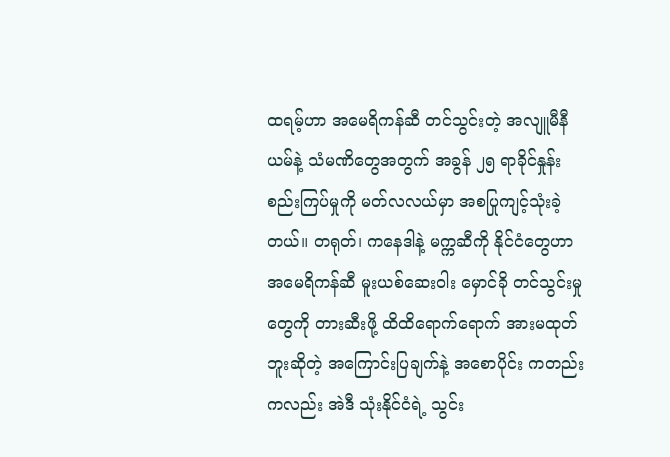ထရမ့်ဟာ အမေရိကန်ဆီ တင်သွင်းတဲ့ အလျူမီနီယမ်နဲ့ သံမဏိတွေအတွက် အခွန် ၂၅ ရာခိုင်နှုန်း စည်းကြပ်မှုကို မတ်လလယ်မှာ အစပြုကျင့်သုံးခဲ့တယ်။ တရုတ်၊ ကနေဒါနဲ့ မက္ကဆီကို နိုင်ငံတွေဟာ အမေရိကန်ဆီ မူးယစ်ဆေးဝါး မှောင်ခို တင်သွင်းမှုတွေကို တားဆီးဖို့ ထိထိရောက်ရောက် အားမထုတ်ဘူးဆိုတဲ့ အကြောင်းပြချက်နဲ့ အစောပိုင်း ကတည်းကလည်း အဲဒီ သုံးနိုင်ငံရဲ့ သွင်း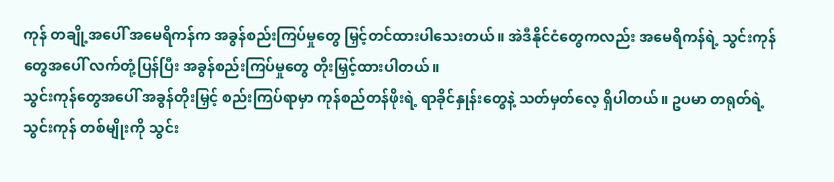ကုန် တချို့အပေါ် အမေရိကန်က အခွန်စည်းကြပ်မှုတွေ မြှင့်တင်ထားပါသေးတယ်။ အဲဒီနိုင်ငံတွေကလည်း အမေရိကန်ရဲ့ သွင်းကုန်တွေအပေါ် လက်တုံ့ပြန်ပြီး အခွန်စည်းကြပ်မှုတွေ တိုးမြှင့်ထားပါတယ်။
သွင်းကုန်တွေအပေါ် အခွန်တိုးမြှင့် စည်းကြပ်ရာမှာ ကုန်စည်တန်ဖိုးရဲ့ ရာခိုင်နှုန်းတွေနဲ့ သတ်မှတ်လေ့ ရှိပါတယ်။ ဥပမာ တရုတ်ရဲ့ သွင်းကုန် တစ်မျိုးကို သွင်း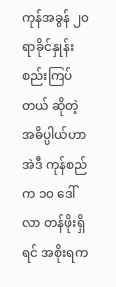ကုန်အခွန် ၂၀ ရာခိုင်နှုန်း စည်းကြပ်တယ် ဆိုတဲ့ အဓိပ္ပါယ်ဟာ အဲဒီ ကုန်စည်က ၁၀ ဒေါ်လာ တန်ဖိုးရှိရင် အစိုးရက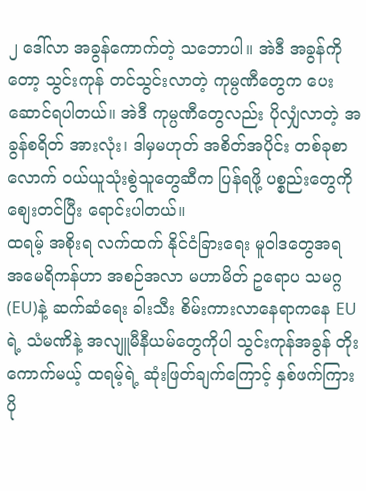၂ ဒေါ်လာ အခွန်ကောက်တဲ့ သဘောပါ။ အဲဒီ အခွန်ကိုတော့ သွင်းကုန် တင်သွင်းလာတဲ့ ကုမ္ပဏီတွေက ပေးဆောင်ရပါတယ်။ အဲဒီ ကုမ္ပဏီတွေလည်း ပိုလျှံလာတဲ့ အခွန်စရိတ် အားလုံး၊ ဒါမှမဟုတ် အစိတ်အပိုင်း တစ်ခုစာလောက် ဝယ်ယူသုံးစွဲသူတွေဆီက ပြန်ရဖို့ ပစ္စည်းတွေကို စျေးတင်ပြီး ရောင်းပါတယ်။
ထရမ့် အစိုးရ လက်ထက် နိုင်ငံခြားရေး မူဝါဒတွေအရ အမေရိကန်ဟာ အစဉ်အလာ မဟာမိတ် ဥရောပ သမဂ္ဂ(EU)နဲ့ ဆက်ဆံရေး ခါးသီး စိမ်းကားလာနေရာကနေ EU ရဲ့ သံမဏိနဲ့ အလျူမီနီယမ်တွေကိုပါ သွင်းကုန်အခွန် တိုးကောက်မယ့် ထရမ့်ရဲ့ ဆုံးဖြတ်ချက်ကြောင့် နှစ်ဖက်ကြား ပို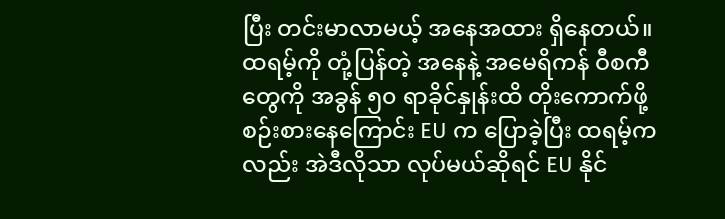ပြီး တင်းမာလာမယ့် အနေအထား ရှိနေတယ်။ ထရမ့်ကို တုံ့ပြန်တဲ့ အနေနဲ့ အမေရိကန် ဝီစကီတွေကို အခွန် ၅၀ ရာခိုင်နှုန်းထိ တိုးကောက်ဖို့ စဉ်းစားနေကြောင်း EU က ပြောခဲ့ပြီး ထရမ့်ကလည်း အဲဒီလိုသာ လုပ်မယ်ဆိုရင် EU နိုင်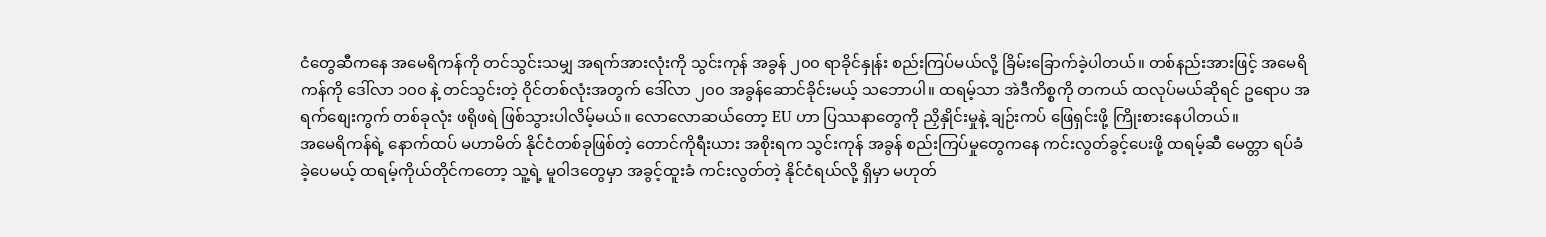ငံတွေဆီကနေ အမေရိကန်ကို တင်သွင်းသမျှ အရက်အားလုံးကို သွင်းကုန် အခွန် ၂၀၀ ရာခိုင်နှုန်း စည်းကြပ်မယ်လို့ ခြိမ်းခြောက်ခဲ့ပါတယ်။ တစ်နည်းအားဖြင့် အမေရိကန်ကို ဒေါ်လာ ၁၀၀ နဲ့ တင်သွင်းတဲ့ ဝိုင်တစ်လုံးအတွက် ဒေါ်လာ ၂၀၀ အခွန်ဆောင်ခိုင်းမယ့် သဘောပါ။ ထရမ့်သာ အဲဒီကိစ္စကို တကယ် ထလုပ်မယ်ဆိုရင် ဥရောပ အရက်စျေးကွက် တစ်ခုလုံး ဖရိုဖရဲ ဖြစ်သွားပါလိမ့်မယ်။ လောလောဆယ်တော့ EU ဟာ ပြဿနာတွေကို ညှိနှိုင်းမှုနဲ့ ချဉ်းကပ် ဖြေရှင်းဖို့ ကြိုးစားနေပါတယ်။
အမေရိကန်ရဲ့ နောက်ထပ် မဟာမိတ် နိုင်ငံတစ်ခုဖြစ်တဲ့ တောင်ကိုရီးယား အစိုးရက သွင်းကုန် အခွန် စည်းကြပ်မှုတွေကနေ ကင်းလွတ်ခွင့်ပေးဖို့ ထရမ့်ဆီ မေတ္တာ ရပ်ခံခဲ့ပေမယ့် ထရမ့်ကိုယ်တိုင်ကတော့ သူ့ရဲ့ မူဝါဒတွေမှာ အခွင့်ထူးခံ ကင်းလွတ်တဲ့ နိုင်ငံရယ်လို့ ရှိမှာ မဟုတ်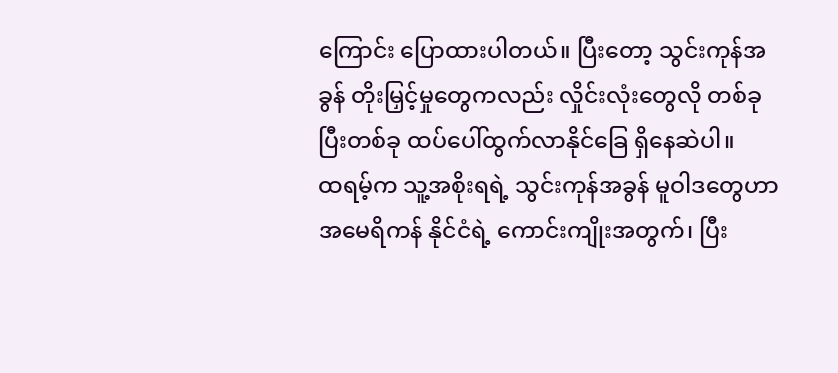ကြောင်း ပြောထားပါတယ်။ ပြီးတော့ သွင်းကုန်အခွန် တိုးမြှင့်မှုတွေကလည်း လှိုင်းလုံးတွေလို တစ်ခုပြီးတစ်ခု ထပ်ပေါ်ထွက်လာနိုင်ခြေ ရှိနေဆဲပါ။
ထရမ့်က သူ့အစိုးရရဲ့ သွင်းကုန်အခွန် မူဝါဒတွေဟာ အမေရိကန် နိုင်ငံရဲ့ ကောင်းကျိုးအတွက်၊ ပြီး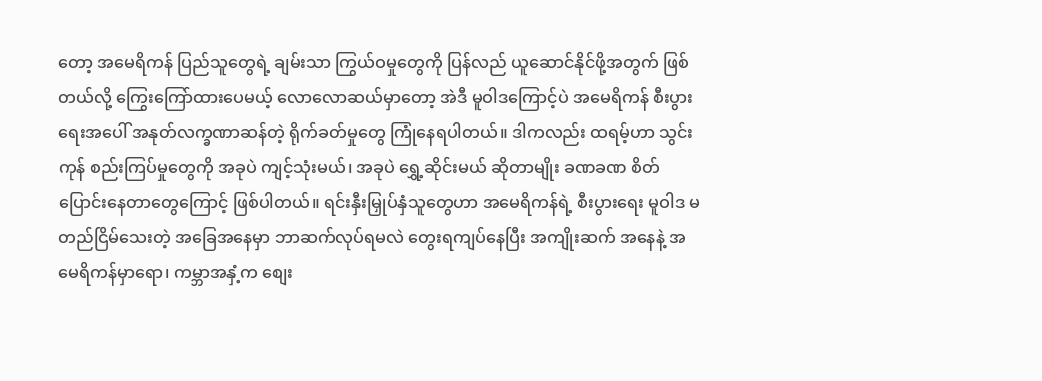တော့ အမေရိကန် ပြည်သူတွေရဲ့ ချမ်းသာ ကြွယ်ဝမှုတွေကို ပြန်လည် ယူဆောင်နိုင်ဖို့အတွက် ဖြစ်တယ်လို့ ကြွေးကြော်ထားပေမယ့် လောလောဆယ်မှာတော့ အဲဒီ မူဝါဒကြောင့်ပဲ အမေရိကန် စီးပွားရေးအပေါ် အနုတ်လက္ခဏာဆန်တဲ့ ရိုက်ခတ်မှုတွေ ကြုံနေရပါတယ်။ ဒါကလည်း ထရမ့်ဟာ သွင်းကုန် စည်းကြပ်မှုတွေကို အခုပဲ ကျင့်သုံးမယ်၊ အခုပဲ ရွှေ့ဆိုင်းမယ် ဆိုတာမျိုး ခဏခဏ စိတ်ပြောင်းနေတာတွေကြောင့် ဖြစ်ပါတယ်။ ရင်းနှီးမြှုပ်နှံသူတွေဟာ အမေရိကန်ရဲ့ စီးပွားရေး မူဝါဒ မတည်ငြိမ်သေးတဲ့ အခြေအနေမှာ ဘာဆက်လုပ်ရမလဲ တွေးရကျပ်နေပြီး အကျိုးဆက် အနေနဲ့ အမေရိကန်မှာရော၊ ကမ္ဘာအနှံ့က စျေး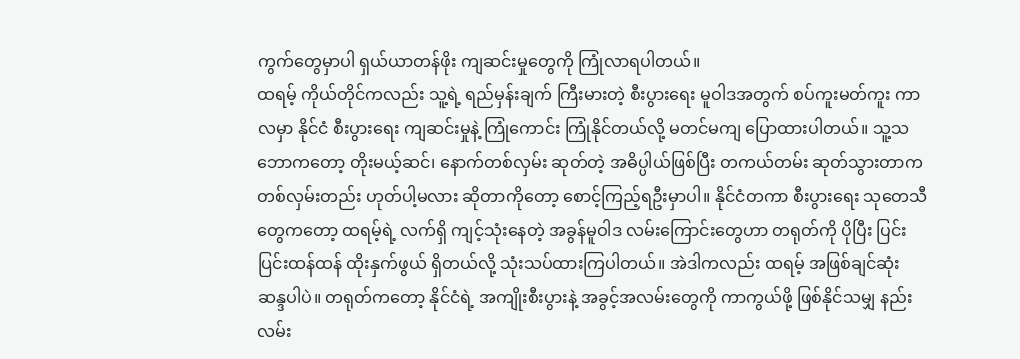ကွက်တွေမှာပါ ရှယ်ယာတန်ဖိုး ကျဆင်းမှုတွေကို ကြုံလာရပါတယ်။
ထရမ့် ကိုယ်တိုင်ကလည်း သူ့ရဲ့ ရည်မှန်းချက် ကြီးမားတဲ့ စီးပွားရေး မူဝါဒအတွက် စပ်ကူးမတ်ကူး ကာလမှာ နိုင်ငံ စီးပွားရေး ကျဆင်းမှုနဲ့ ကြုံကောင်း ကြုံနိုင်တယ်လို့ မတင်မကျ ပြောထားပါတယ်။ သူ့သဘောကတော့ တိုးမယ့်ဆင်၊ နောက်တစ်လှမ်း ဆုတ်တဲ့ အဓိပ္ပါယ်ဖြစ်ပြီး တကယ်တမ်း ဆုတ်သွားတာက တစ်လှမ်းတည်း ဟုတ်ပါ့မလား ဆိုတာကိုတော့ စောင့်ကြည့်ရဦးမှာပါ။ နိုင်ငံတကာ စီးပွားရေး သုတေသီတွေကတော့ ထရမ့်ရဲ့ လက်ရှိ ကျင့်သုံးနေတဲ့ အခွန်မူဝါဒ လမ်းကြောင်းတွေဟာ တရုတ်ကို ပိုပြီး ပြင်းပြင်းထန်ထန် ထိုးနှက်ဖွယ် ရှိတယ်လို့ သုံးသပ်ထားကြပါတယ်။ အဲဒါကလည်း ထရမ့် အဖြစ်ချင်ဆုံး ဆန္ဒပါပဲ။ တရုတ်ကတော့ နိုင်ငံရဲ့ အကျိုးစီးပွားနဲ့ အခွင့်အလမ်းတွေကို ကာကွယ်ဖို့ ဖြစ်နိုင်သမျှ နည်းလမ်း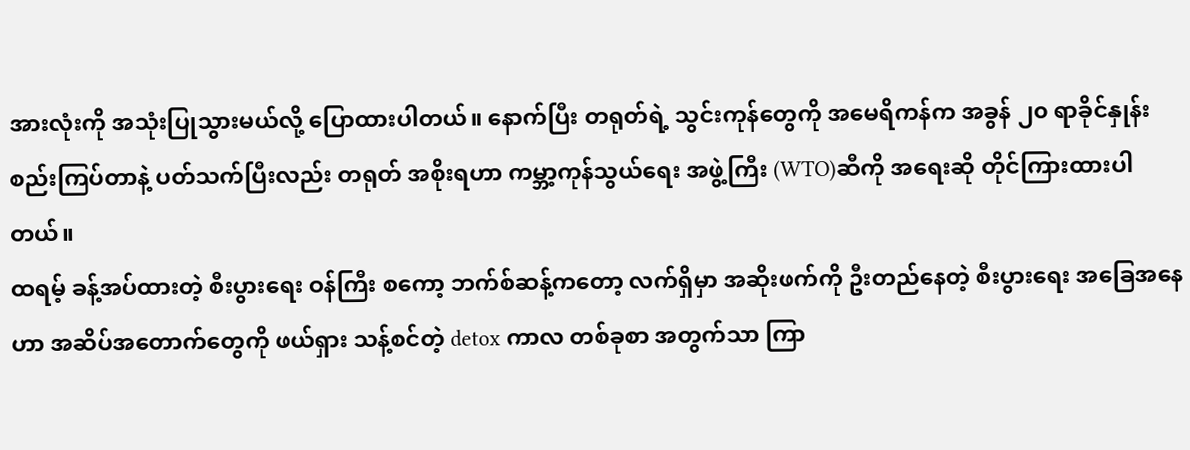အားလုံးကို အသုံးပြုသွားမယ်လို့ ပြောထားပါတယ်။ နောက်ပြီး တရုတ်ရဲ့ သွင်းကုန်တွေကို အမေရိကန်က အခွန် ၂၀ ရာခိုင်နှုန်း စည်းကြပ်တာနဲ့ ပတ်သက်ပြီးလည်း တရုတ် အစိုးရဟာ ကမ္ဘာ့ကုန်သွယ်ရေး အဖွဲ့ကြီး (WTO)ဆီကို အရေးဆို တိုင်ကြားထားပါတယ်။
ထရမ့် ခန့်အပ်ထားတဲ့ စီးပွားရေး ဝန်ကြီး စကော့ ဘက်စ်ဆန့်ကတော့ လက်ရှိမှာ အဆိုးဖက်ကို ဦးတည်နေတဲ့ စီးပွားရေး အခြေအနေဟာ အဆိပ်အတောက်တွေကို ဖယ်ရှား သန့်စင်တဲ့ detox ကာလ တစ်ခုစာ အတွက်သာ ကြာ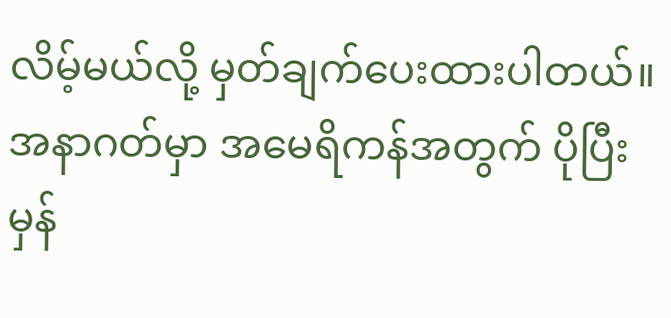လိမ့်မယ်လို့ မှတ်ချက်ပေးထားပါတယ်။ အနာဂတ်မှာ အမေရိကန်အတွက် ပိုပြီး မှန်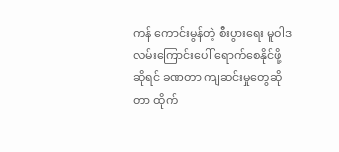ကန် ကောင်းမွန်တဲ့ စီးပွားရေး မူဝါဒ လမ်းကြောင်းပေါ် ရောက်စေနိုင်ဖို့ဆိုရင် ခဏတာ ကျဆင်းမှုတွေဆိုတာ ထိုက်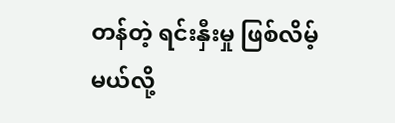တန်တဲ့ ရင်းနှီးမှု ဖြစ်လိမ့်မယ်လို့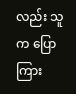လည်း သူက ပြောကြား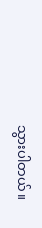သွားပါတယ်။